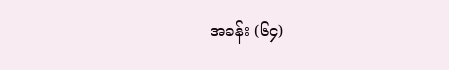အခန်း (၆၄)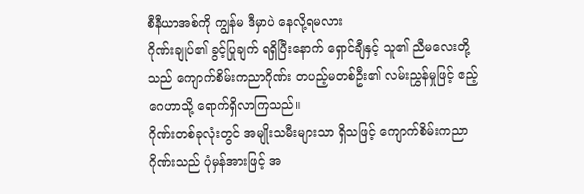စီနီယာအစ်ကို ကျွန်မ ဒီမှာပဲ နေလို့ရမလား
ဂိုဏ်းချုပ်၏ ခွင့်ပြုချက် ရရှိပြီးနောက် ရှောင်ချီနှင့် သူ၏ ညီမလေးတို့သည် ကျောက်စိမ်းကညာဂိုဏ်း တပည့်မတစ်ဦး၏ လမ်းညွှန်မှုဖြင့် ဧည့်ဂေဟာသို့ ရောက်ရှိလာကြသည်။
ဂိုဏ်းတစ်ခုလုံးတွင် အမျိုးသမီးများသာ ရှိသဖြင့် ကျောက်စိမ်းကညာဂိုဏ်းသည် ပုံမှန်အားဖြင့် အ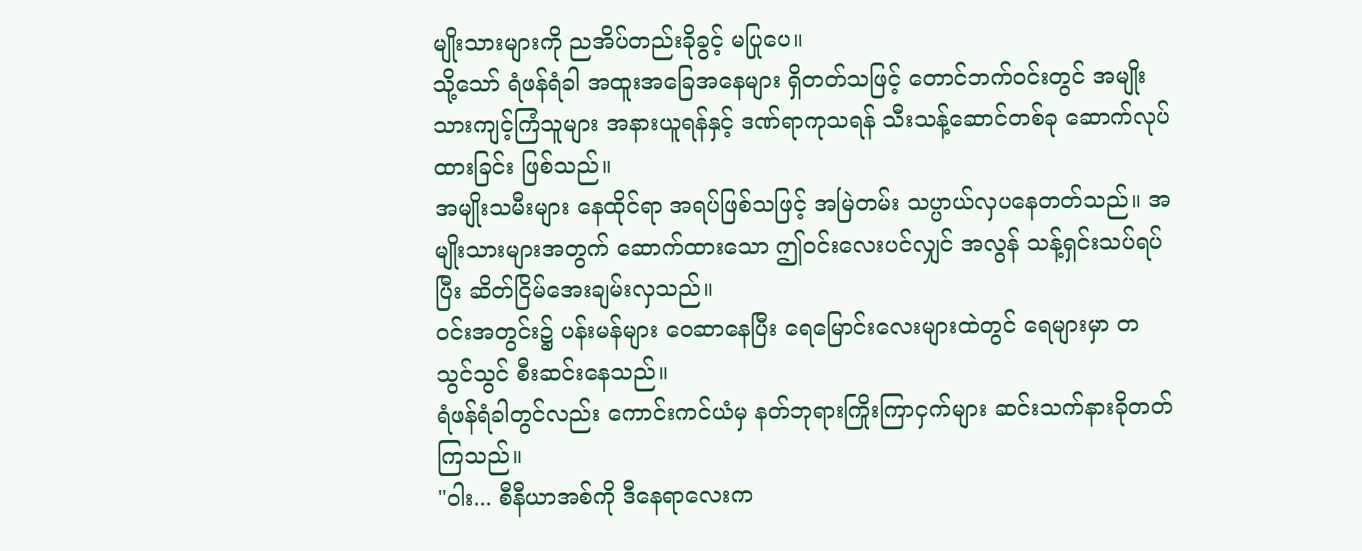မျိုးသားများကို ညအိပ်တည်းခိုခွင့် မပြုပေ။
သို့သော် ရံဖန်ရံခါ အထူးအခြေအနေများ ရှိတတ်သဖြင့် တောင်ဘက်ဝင်းတွင် အမျိုးသားကျင့်ကြံသူများ အနားယူရန်နှင့် ဒဏ်ရာကုသရန် သီးသန့်ဆောင်တစ်ခု ဆောက်လုပ်ထားခြင်း ဖြစ်သည်။
အမျိုးသမီးများ နေထိုင်ရာ အရပ်ဖြစ်သဖြင့် အမြဲတမ်း သပ္ပာယ်လှပနေတတ်သည်။ အမျိုးသားများအတွက် ဆောက်ထားသော ဤဝင်းလေးပင်လျှင် အလွန် သန့်ရှင်းသပ်ရပ်ပြီး ဆိတ်ငြိမ်အေးချမ်းလှသည်။
ဝင်းအတွင်း၌ ပန်းမန်များ ဝေဆာနေပြီး ရေမြောင်းလေးများထဲတွင် ရေများမှာ တသွင်သွင် စီးဆင်းနေသည်။
ရံဖန်ရံခါတွင်လည်း ကောင်းကင်ယံမှ နတ်ဘုရားကြိုးကြာငှက်များ ဆင်းသက်နားခိုတတ်ကြသည်။
"ဝါး... စီနီယာအစ်ကို ဒီနေရာလေးက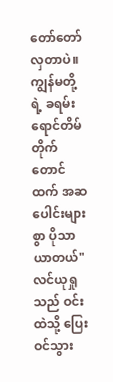တော်တော်လှတာပဲ။ ကျွန်မတို့ရဲ့ ခရမ်းရောင်တိမ်တိုက်တောင်ထက် အဆပေါင်းများစွာ ပိုသာယာတယ်" လင်ယုရှုသည် ဝင်းထဲသို့ ပြေးဝင်သွား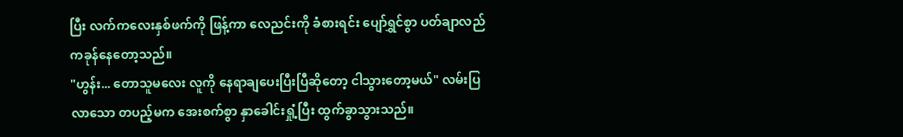ပြီး လက်ကလေးနှစ်ဖက်ကို ဖြန့်ကာ လေညင်းကို ခံစားရင်း ပျော်ရွှင်စွာ ပတ်ချာလည် ကခုန်နေတော့သည်။
"ဟွန်း... တောသူမလေး လူကို နေရာချပေးပြီးပြီဆိုတော့ ငါသွားတော့မယ်" လမ်းပြလာသော တပည့်မက အေးစက်စွာ နှာခေါင်းရှုံ့ပြီး ထွက်ခွာသွားသည်။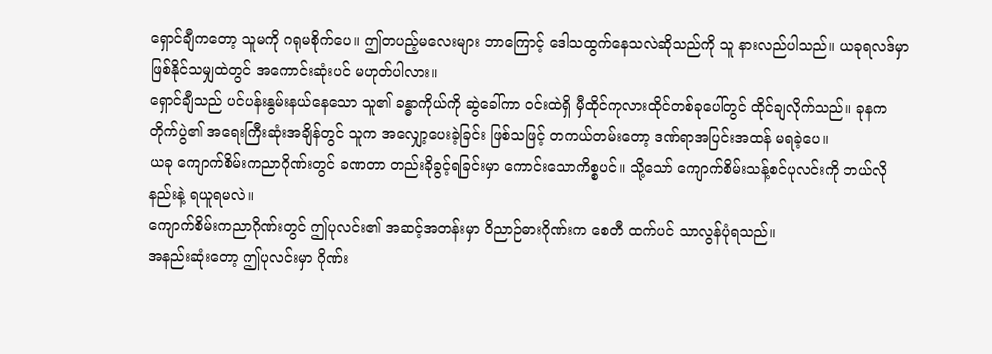ရှောင်ချီကတော့ သူမကို ဂရုမစိုက်ပေ။ ဤတပည့်မလေးများ ဘာကြောင့် ဒေါသထွက်နေသလဲဆိုသည်ကို သူ နားလည်ပါသည်။ ယခုရလဒ်မှာ ဖြစ်နိုင်သမျှထဲတွင် အကောင်းဆုံးပင် မဟုတ်ပါလား။
ရှောင်ချီသည် ပင်ပန်းနွမ်းနယ်နေသော သူ၏ ခန္ဓာကိုယ်ကို ဆွဲခေါ်ကာ ဝင်းထဲရှိ မှီထိုင်ကုလားထိုင်တစ်ခုပေါ်တွင် ထိုင်ချလိုက်သည်။ ခုနက တိုက်ပွဲ၏ အရေးကြီးဆုံးအချိန်တွင် သူက အလျှော့ပေးခဲ့ခြင်း ဖြစ်သဖြင့် တကယ်တမ်းတော့ ဒဏ်ရာအပြင်းအထန် မရခဲ့ပေ။
ယခု ကျောက်စိမ်းကညာဂိုဏ်းတွင် ခဏတာ တည်းခိုခွင့်ရခြင်းမှာ ကောင်းသောကိစ္စပင်။ သို့သော် ကျောက်စိမ်းသန့်စင်ပုလင်းကို ဘယ်လိုနည်းနဲ့ ရယူရမလဲ။
ကျောက်စိမ်းကညာဂိုဏ်းတွင် ဤပုလင်း၏ အဆင့်အတန်းမှာ ဝိညာဉ်ဓားဂိုဏ်းက စေတီ ထက်ပင် သာလွန်ပုံရသည်။
အနည်းဆုံးတော့ ဤပုလင်းမှာ ဂိုဏ်း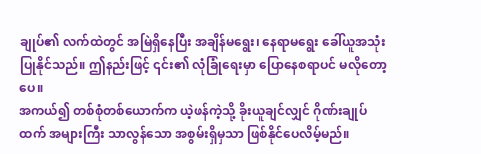ချုပ်၏ လက်ထဲတွင် အမြဲရှိနေပြီး အချိန်မရွေး၊ နေရာမရွေး ခေါ်ယူအသုံးပြုနိုင်သည်။ ဤနည်းဖြင့် ၎င်း၏ လုံခြုံရေးမှာ ပြောနေစရာပင် မလိုတော့ပေ။
အကယ်၍ တစ်စုံတစ်ယောက်က ယဲ့ဖန်ကဲ့သို့ ခိုးယူချင်လျှင် ဂိုဏ်းချုပ်ထက် အများကြီး သာလွန်သော အစွမ်းရှိမှသာ ဖြစ်နိုင်ပေလိမ့်မည်။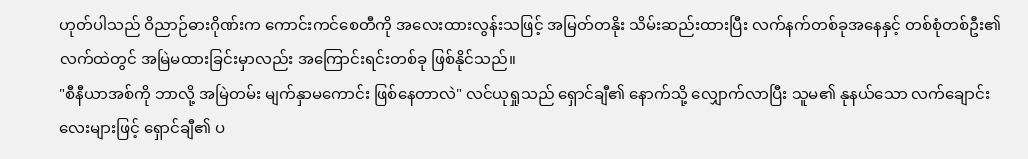ဟုတ်ပါသည် ဝိညာဉ်ဓားဂိုဏ်းက ကောင်းကင်စေတီကို အလေးထားလွန်းသဖြင့် အမြတ်တနိုး သိမ်းဆည်းထားပြီး လက်နက်တစ်ခုအနေနှင့် တစ်စုံတစ်ဦး၏ လက်ထဲတွင် အမြဲမထားခြင်းမှာလည်း အကြောင်းရင်းတစ်ခု ဖြစ်နိုင်သည်။
"စီနီယာအစ်ကို ဘာလို့ အမြဲတမ်း မျက်နှာမကောင်း ဖြစ်နေတာလဲ" လင်ယုရှုသည် ရှောင်ချီ၏ နောက်သို့ လျှောက်လာပြီး သူမ၏ နုနယ်သော လက်ချောင်းလေးများဖြင့် ရှောင်ချီ၏ ပ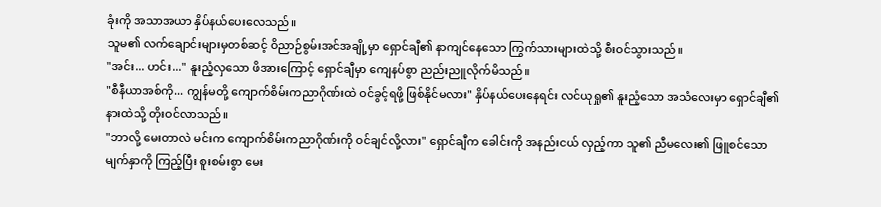ခုံးကို အသာအယာ နှိပ်နယ်ပေးလေသည်။
သူမ၏ လက်ချောင်းများမှတစ်ဆင့် ဝိညာဉ်စွမ်းအင်အချို့မှာ ရှောင်ချီ၏ နာကျင်နေသော ကြွက်သားများထဲသို့ စီးဝင်သွားသည်။
"အင်း... ဟင်း..." နူးညံ့လှသော ဖိအားကြောင့် ရှောင်ချီမှာ ကျေနပ်စွာ ညည်းညူလိုက်မိသည်။
"စီနီယာအစ်ကို... ကျွန်မတို့ ကျောက်စိမ်းကညာဂိုဏ်းထဲ ဝင်ခွင့်ရဖို့ ဖြစ်နိုင်မလား" နှိပ်နယ်ပေးနေရင်း လင်ယုရှု၏ နူးညံ့သော အသံလေးမှာ ရှောင်ချီ၏ နားထဲသို့ တိုးဝင်လာသည်။
"ဘာလို့ မေးတာလဲ မင်းက ကျောက်စိမ်းကညာဂိုဏ်းကို ဝင်ချင်လို့လား" ရှောင်ချီက ခေါင်းကို အနည်းငယ် လှည့်ကာ သူ၏ ညီမလေး၏ ဖြူစင်သော မျက်နှာကို ကြည့်ပြီး စူးစမ်းစွာ မေး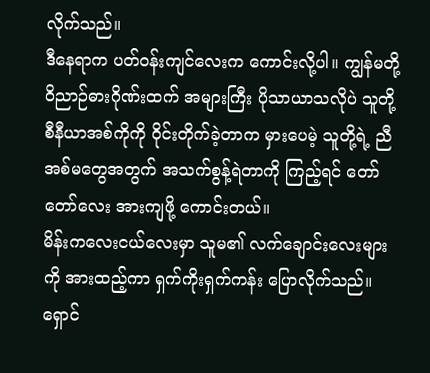လိုက်သည်။
ဒီနေရာက ပတ်ဝန်းကျင်လေးက ကောင်းလို့ပါ။ ကျွန်မတို့ ဝိညာဉ်ဓားဂိုဏ်းထက် အများကြီး ပိုသာယာသလိုပဲ သူတို့ စီနီယာအစ်ကိုကို ဝိုင်းတိုက်ခဲ့တာက မှားပေမဲ့ သူတို့ရဲ့ ညီအစ်မတွေအတွက် အသက်စွန့်ရဲတာကို ကြည့်ရင် တော်တော်လေး အားကျဖို့ ကောင်းတယ်။
မိန်းကလေးငယ်လေးမှာ သူမ၏ လက်ချောင်းလေးများကို အားထည့်ကာ ရှက်ကိုးရှက်ကန်း ပြောလိုက်သည်။
ရှောင်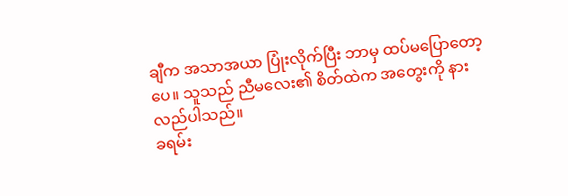ချီက အသာအယာ ပြုံးလိုက်ပြီး ဘာမှ ထပ်မပြောတော့ပေ။ သူသည် ညီမလေး၏ စိတ်ထဲက အတွေးကို နားလည်ပါသည်။
ခရမ်း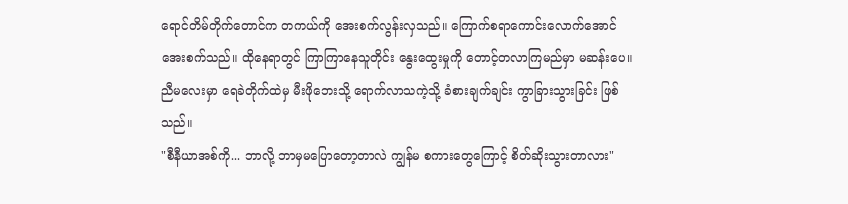ရောင်တိမ်တိုက်တောင်က တကယ်ကို အေးစက်လွန်းလှသည်။ ကြောက်စရာကောင်းလောက်အောင် အေးစက်သည်။ ထိုနေရာတွင် ကြာကြာနေသူတိုင်း နွေးထွေးမှုကို တောင့်တလာကြမည်မှာ မဆန်းပေ။
ညီမလေးမှာ ရေခဲတိုက်ထဲမှ မီးဖိုဘေးသို့ ရောက်လာသကဲ့သို့ ခံစားချက်ချင်း ကွာခြားသွားခြင်း ဖြစ်သည်။
"စီနီယာအစ်ကို... ဘာလို့ ဘာမှမပြောတော့တာလဲ ကျွန်မ စကားတွေကြောင့် စိတ်ဆိုးသွားတာလား"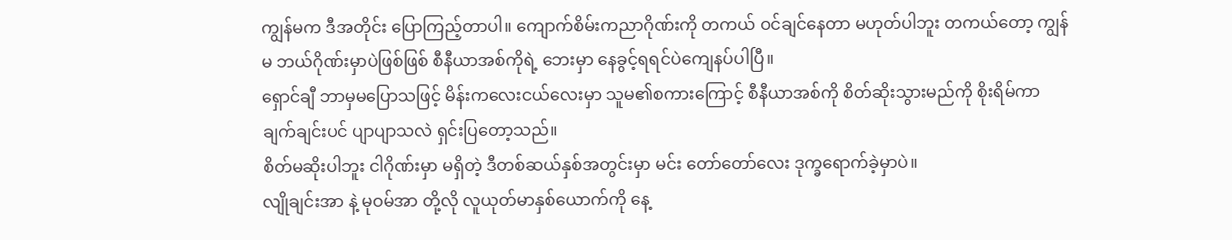ကျွန်မက ဒီအတိုင်း ပြောကြည့်တာပါ။ ကျောက်စိမ်းကညာဂိုဏ်းကို တကယ် ဝင်ချင်နေတာ မဟုတ်ပါဘူး တကယ်တော့ ကျွန်မ ဘယ်ဂိုဏ်းမှာပဲဖြစ်ဖြစ် စီနီယာအစ်ကိုရဲ့ ဘေးမှာ နေခွင့်ရရင်ပဲကျေနပ်ပါပြီ။
ရှောင်ချီ ဘာမှမပြောသဖြင့် မိန်းကလေးငယ်လေးမှာ သူမ၏စကားကြောင့် စီနီယာအစ်ကို စိတ်ဆိုးသွားမည်ကို စိုးရိမ်ကာ ချက်ချင်းပင် ပျာပျာသလဲ ရှင်းပြတော့သည်။
စိတ်မဆိုးပါဘူး ငါဂိုဏ်းမှာ မရှိတဲ့ ဒီတစ်ဆယ်နှစ်အတွင်းမှာ မင်း တော်တော်လေး ဒုက္ခရောက်ခဲ့မှာပဲ။
လျိုချင်းအာ နဲ့ မုဝမ်အာ တို့လို လူယုတ်မာနှစ်ယောက်ကို နေ့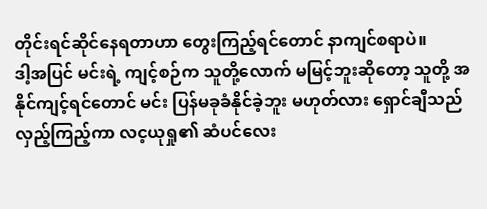တိုင်းရင်ဆိုင်နေရတာဟာ တွေးကြည့်ရင်တောင် နာကျင်စရာပဲ။
ဒါ့အပြင် မင်းရဲ့ ကျင့်စဉ်က သူတို့လောက် မမြင့်ဘူးဆိုတော့ သူတို့ အနိုင်ကျင့်ရင်တောင် မင်း ပြန်မခုခံနိုင်ခဲ့ဘူး မဟုတ်လား ရှောင်ချီသည် လှည့်ကြည့်ကာ လင့ယုရှု၏ ဆံပင်လေး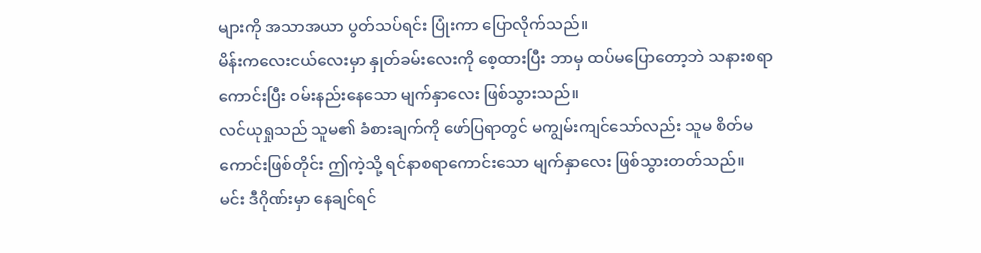များကို အသာအယာ ပွတ်သပ်ရင်း ပြုံးကာ ပြောလိုက်သည်။
မိန်းကလေးငယ်လေးမှာ နှုတ်ခမ်းလေးကို စေ့ထားပြီး ဘာမှ ထပ်မပြောတော့ဘဲ သနားစရာကောင်းပြီး ဝမ်းနည်းနေသော မျက်နှာလေး ဖြစ်သွားသည်။
လင်ယုရှုသည် သူမ၏ ခံစားချက်ကို ဖော်ပြရာတွင် မကျွမ်းကျင်သော်လည်း သူမ စိတ်မကောင်းဖြစ်တိုင်း ဤကဲ့သို့ ရင်နာစရာကောင်းသော မျက်နှာလေး ဖြစ်သွားတတ်သည်။
မင်း ဒီဂိုဏ်းမှာ နေချင်ရင်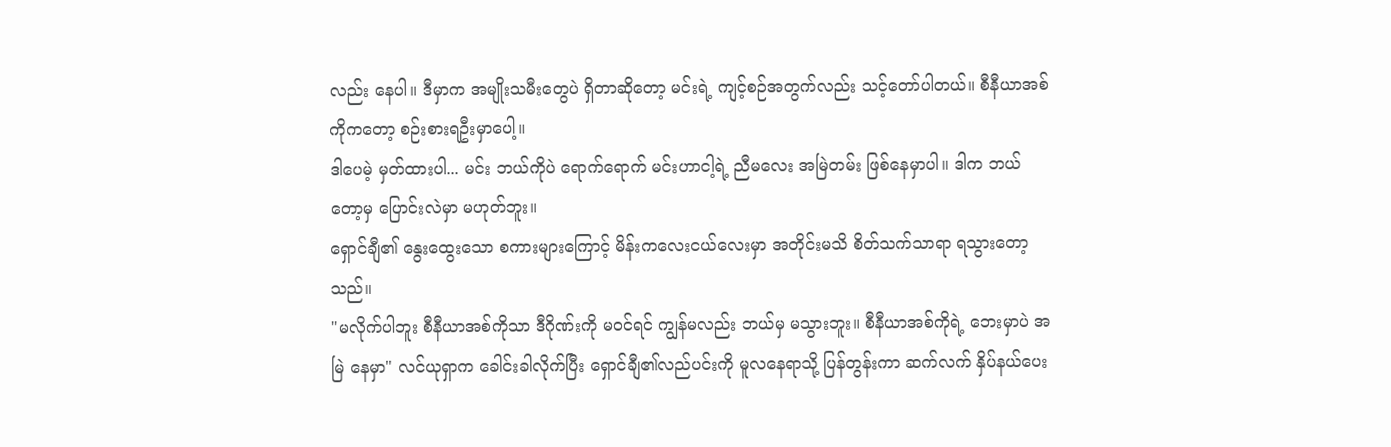လည်း နေပါ။ ဒီမှာက အမျိုးသမီးတွေပဲ ရှိတာဆိုတော့ မင်းရဲ့ ကျင့်စဉ်အတွက်လည်း သင့်တော်ပါတယ်။ စီနီယာအစ်ကိုကတော့ စဉ်းစားရဦးမှာပေါ့။
ဒါပေမဲ့ မှတ်ထားပါ... မင်း ဘယ်ကိုပဲ ရောက်ရောက် မင်းဟာငါ့ရဲ့ ညီမလေး အမြဲတမ်း ဖြစ်နေမှာပါ။ ဒါက ဘယ်တော့မှ ပြောင်းလဲမှာ မဟုတ်ဘူး။
ရှောင်ချီ၏ နွေးထွေးသော စကားများကြောင့် မိန်းကလေးငယ်လေးမှာ အတိုင်းမသိ စိတ်သက်သာရာ ရသွားတော့သည်။
"မလိုက်ပါဘူး စီနီယာအစ်ကိုသာ ဒီဂိုဏ်းကို မဝင်ရင် ကျွန်မလည်း ဘယ်မှ မသွားဘူး။ စီနီယာအစ်ကိုရဲ့ ဘေးမှာပဲ အမြဲ နေမှာ" လင်ယုရှာက ခေါင်းခါလိုက်ပြီး ရှောင်ချီ၏လည်ပင်းကို မူလနေရာသို့ ပြန်တွန်းကာ ဆက်လက် နှိပ်နယ်ပေး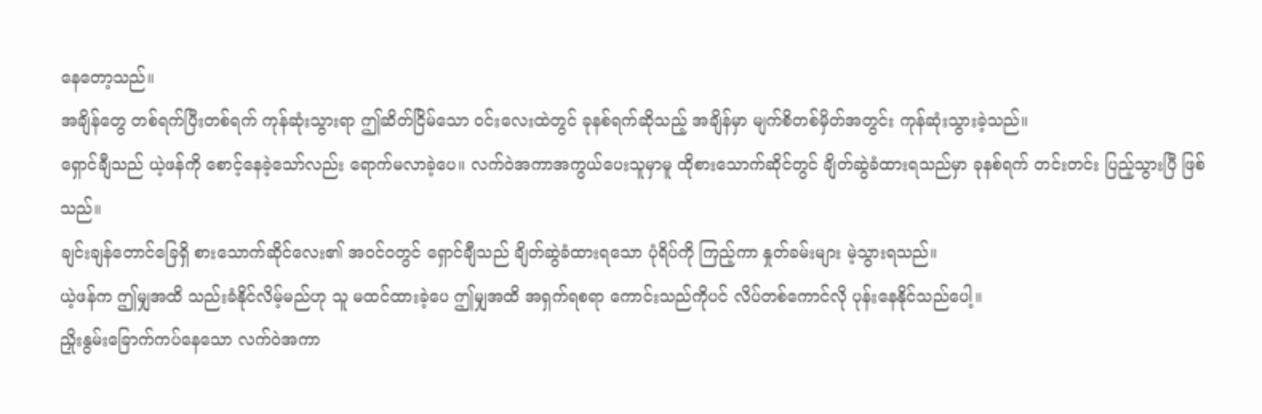နေတော့သည်။
အချိန်တွေ တစ်ရက်ပြီးတစ်ရက် ကုန်ဆုံးသွားရာ ဤဆိတ်ငြိမ်သော ဝင်းလေးထဲတွင် ခုနစ်ရက်ဆိုသည့် အချိန်မှာ မျက်စိတစ်မှိတ်အတွင်း ကုန်ဆုံးသွားခဲ့သည်။
ရှောင်ချီသည် ယဲ့ဖန်ကို စောင့်နေခဲ့သော်လည်း ရောက်မလာခဲ့ပေ။ လက်ဝဲအကာအကွယ်ပေးသူမှာမူ ထိုစားသောက်ဆိုင်တွင် ချိတ်ဆွဲခံထားရသည်မှာ ခုနစ်ရက် တင်းတင်း ပြည့်သွားပြီ ဖြစ်သည်။
ချင်းချန်တောင်ခြေရှိ စားသောက်ဆိုင်လေး၏ အဝင်ဝတွင် ရှောင်ချီသည် ချိတ်ဆွဲခံထားရသော ပုံရိပ်ကို ကြည့်ကာ နှုတ်ခမ်းများ မဲ့သွားရသည်။
ယဲ့ဖန်က ဤမျှအထိ သည်းခံနိုင်လိမ့်မည်ဟု သူ မထင်ထားခဲ့ပေ ဤမျှအထိ အရှက်ရစရာ ကောင်းသည်ကိုပင် လိပ်တစ်ကောင်လို ပုန်းနေနိုင်သည်ပေါ့။
ညှိုးနွမ်းခြောက်ကပ်နေသော လက်ဝဲအကာ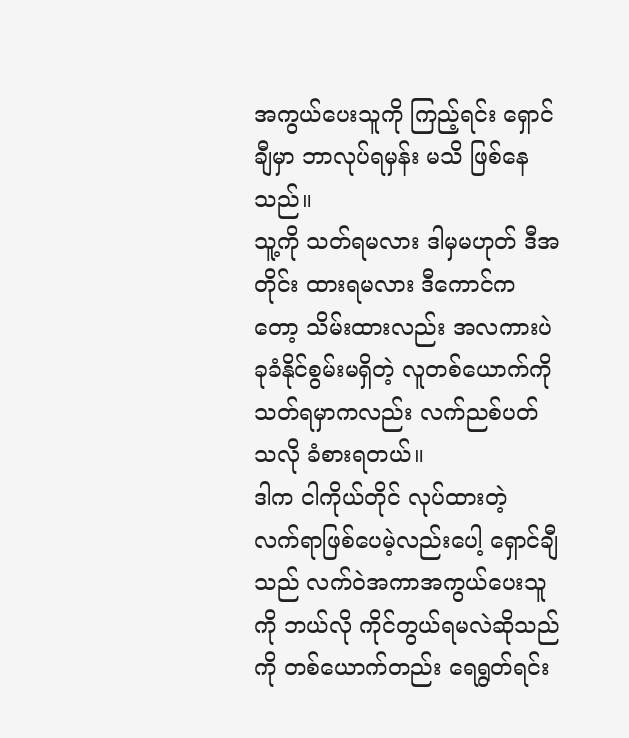အကွယ်ပေးသူကို ကြည့်ရင်း ရှောင်ချီမှာ ဘာလုပ်ရမှန်း မသိ ဖြစ်နေသည်။
သူ့ကို သတ်ရမလား ဒါမှမဟုတ် ဒီအတိုင်း ထားရမလား ဒီကောင်ကတော့ သိမ်းထားလည်း အလကားပဲ ခုခံနိုင်စွမ်းမရှိတဲ့ လူတစ်ယောက်ကို သတ်ရမှာကလည်း လက်ညစ်ပတ်သလို ခံစားရတယ်။
ဒါက ငါကိုယ်တိုင် လုပ်ထားတဲ့ လက်ရာဖြစ်ပေမဲ့လည်းပေါ့ ရှောင်ချီသည် လက်ဝဲအကာအကွယ်ပေးသူကို ဘယ်လို ကိုင်တွယ်ရမလဲဆိုသည်ကို တစ်ယောက်တည်း ရေရွတ်ရင်း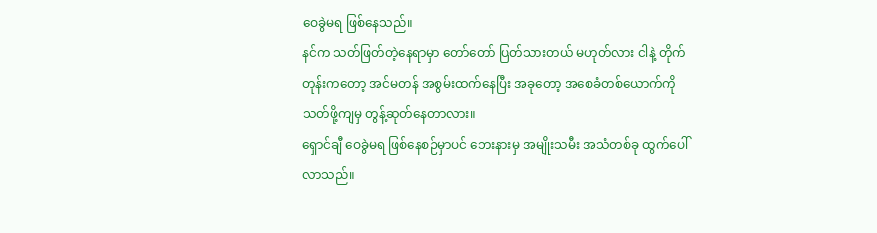ဝေခွဲမရ ဖြစ်နေသည်။
နင်က သတ်ဖြတ်တဲ့နေရာမှာ တော်တော် ပြတ်သားတယ် မဟုတ်လား ငါနဲ့ တိုက်တုန်းကတော့ အင်မတန် အစွမ်းထက်နေပြီး အခုတော့ အစေခံတစ်ယောက်ကို သတ်ဖို့ကျမှ တွန့်ဆုတ်နေတာလား။
ရှောင်ချီ ဝေခွဲမရ ဖြစ်နေစဉ်မှာပင် ဘေးနားမှ အမျိုးသမီး အသံတစ်ခု ထွက်ပေါ်လာသည်။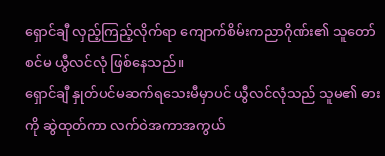ရှောင်ချီ လှည့်ကြည့်လိုက်ရာ ကျောက်စိမ်းကညာဂိုဏ်း၏ သူတော်စင်မ ယွီလင်လုံ ဖြစ်နေသည်။
ရှောင်ချီ နှုတ်ပင်မဆက်ရသေးမီမှာပင် ယွီလင်လုံသည် သူမ၏ ဓားကို ဆွဲထုတ်ကာ လက်ဝဲအကာအကွယ်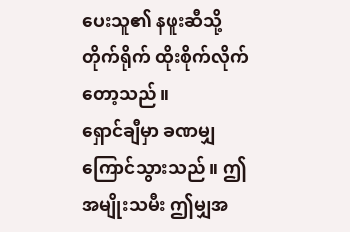ပေးသူ၏ နဖူးဆီသို့ တိုက်ရိုက် ထိုးစိုက်လိုက်တော့သည်။
ရှောင်ချီမှာ ခဏမျှ ကြောင်သွားသည်။ ဤအမျိုးသမီး ဤမျှအ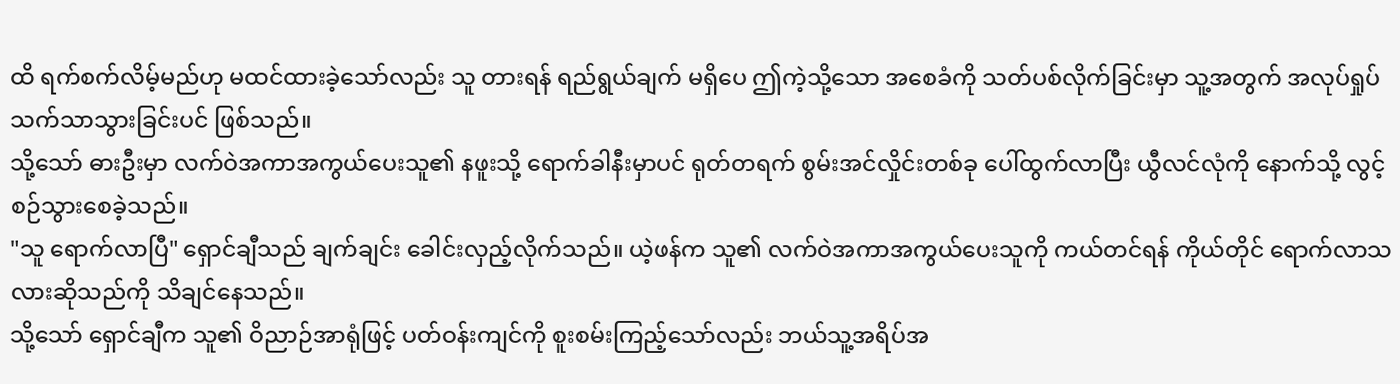ထိ ရက်စက်လိမ့်မည်ဟု မထင်ထားခဲ့သော်လည်း သူ တားရန် ရည်ရွယ်ချက် မရှိပေ ဤကဲ့သို့သော အစေခံကို သတ်ပစ်လိုက်ခြင်းမှာ သူ့အတွက် အလုပ်ရှုပ် သက်သာသွားခြင်းပင် ဖြစ်သည်။
သို့သော် ဓားဦးမှာ လက်ဝဲအကာအကွယ်ပေးသူ၏ နဖူးသို့ ရောက်ခါနီးမှာပင် ရုတ်တရက် စွမ်းအင်လှိုင်းတစ်ခု ပေါ်ထွက်လာပြီး ယွီလင်လုံကို နောက်သို့ လွင့်စဉ်သွားစေခဲ့သည်။
"သူ ရောက်လာပြီ" ရှောင်ချီသည် ချက်ချင်း ခေါင်းလှည့်လိုက်သည်။ ယဲ့ဖန်က သူ၏ လက်ဝဲအကာအကွယ်ပေးသူကို ကယ်တင်ရန် ကိုယ်တိုင် ရောက်လာသလားဆိုသည်ကို သိချင်နေသည်။
သို့သော် ရှောင်ချီက သူ၏ ဝိညာဉ်အာရုံဖြင့် ပတ်ဝန်းကျင်ကို စူးစမ်းကြည့်သော်လည်း ဘယ်သူ့အရိပ်အ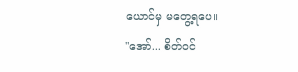ယောင်မှ မတွေ့ရပေ။
"အော်... စိတ်ဝင်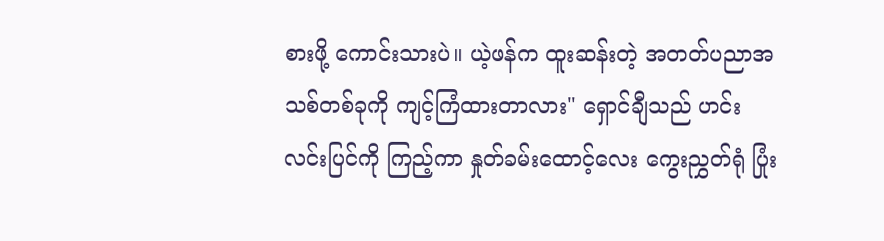စားဖို့ ကောင်းသားပဲ။ ယဲ့ဖန်က ထူးဆန်းတဲ့ အတတ်ပညာအသစ်တစ်ခုကို ကျင့်ကြံထားတာလား" ရှောင်ချီသည် ဟင်းလင်းပြင်ကို ကြည့်ကာ နှုတ်ခမ်းထောင့်လေး ကွေးညွှတ်ရုံ ပြုံး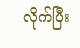လိုက်ပြီး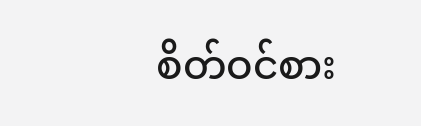စိတ်ဝင်စား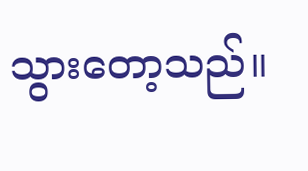သွားတော့သည်။